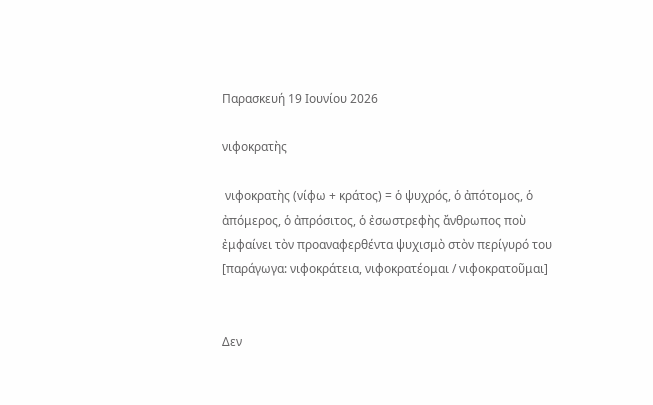Παρασκευή 19 Ιουνίου 2026

νιφοκρατὴς

 νιφοκρατὴς (νίφω + κράτος) = ὁ ψυχρός, ὁ ἀπότομος, ὁ ἀπόμερος, ὁ ἀπρόσιτος, ὁ ἐσωστρεφὴς ἄνθρωπος ποὺ ἐμφαίνει τὸν προαναφερθέντα ψυχισμὸ στὸν περίγυρό του [παράγωγα: νιφοκράτεια, νιφοκρατέομαι / νιφοκρατοῦμαι]


Δεν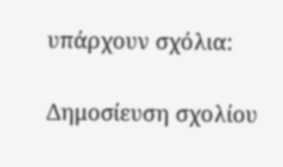υπάρχουν σχόλια:

Δημοσίευση σχολίου